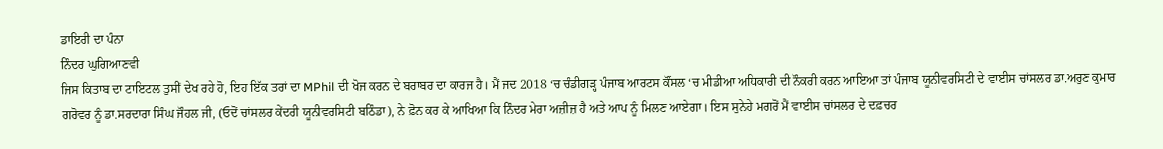ਡਾਇਰੀ ਦਾ ਪੰਨਾ
ਨਿੰਦਰ ਘੁਗਿਆਣਵੀ
ਜਿਸ ਕਿਤਾਬ ਦਾ ਟਾਇਟਲ ਤੁਸੀਂ ਦੇਖ ਰਹੇ ਹੋ, ਇਹ ਇੱਕ ਤਰਾਂ ਦਾ MPhil ਦੀ ਖੋਜ ਕਰਨ ਦੇ ਬਰਾਬਰ ਦਾ ਕਾਰਜ ਹੈ। ਮੈਂ ਜਦ 2018 ‘ਚ ਚੰਡੀਗੜ੍ਹ ਪੰਜਾਬ ਆਰਟਸ ਕੌਂਸਲ ‘ਚ ਮੀਡੀਆ ਅਧਿਕਾਰੀ ਦੀ ਨੌਕਰੀ ਕਰਨ ਆਇਆ ਤਾਂ ਪੰਜਾਬ ਯੂਨੀਵਰਸਿਟੀ ਦੇ ਵਾਈਸ ਚਾਂਸਲਰ ਡਾ.ਅਰੁਣ ਕੁਮਾਰ ਗਰੋਵਰ ਨੂੰ ਡਾ.ਸਰਦਾਰਾ ਸਿੰਘ ਜੌਹਲ ਜੀ, (ਓਦੋਂ ਚਾਂਸਲਰ ਕੇਂਦਰੀ ਯੂਨੀਵਰਸਿਟੀ ਬਠਿੰਡਾ), ਨੇ ਫ਼ੋਨ ਕਰ ਕੇ ਆਖਿਆ ਕਿ ਨਿੰਦਰ ਮੇਰਾ ਅਜ਼ੀਜ਼ ਹੈ ਅਤੇ ਆਪ ਨੂੰ ਮਿਲਣ ਆਏਗਾ। ਇਸ ਸੁਨੇਹੇ ਮਗਰੋਂ ਮੈਂ ਵਾਈਸ ਚਾਂਸਲਰ ਦੇ ਦਫ਼ਚਰ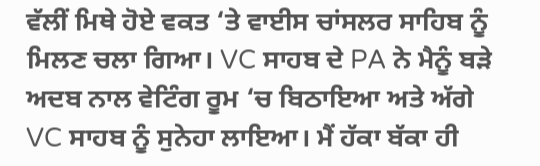ਵੱਲੀਂ ਮਿਥੇ ਹੋਏ ਵਕਤ ‘ਤੇ ਵਾਈਸ ਚਾਂਸਲਰ ਸਾਹਿਬ ਨੂੰ ਮਿਲਣ ਚਲਾ ਗਿਆ। VC ਸਾਹਬ ਦੇ PA ਨੇ ਮੈਨੂੰ ਬੜੇ ਅਦਬ ਨਾਲ ਵੇਟਿੰਗ ਰੂਮ ‘ਚ ਬਿਠਾਇਆ ਅਤੇ ਅੱਗੇ VC ਸਾਹਬ ਨੂੰ ਸੁਨੇਹਾ ਲਾਇਆ। ਮੈਂ ਹੱਕਾ ਬੱਕਾ ਹੀ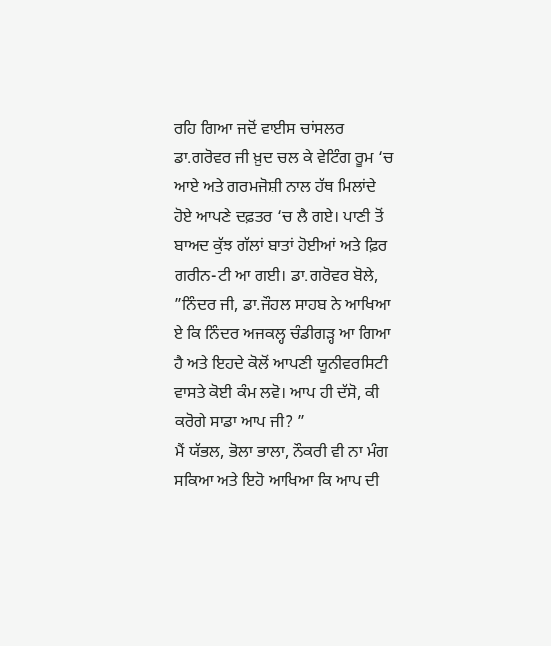ਰਹਿ ਗਿਆ ਜਦੋਂ ਵਾਈਸ ਚਾਂਸਲਰ ਡਾ.ਗਰੋਵਰ ਜੀ ਖ਼ੁਦ ਚਲ ਕੇ ਵੇਟਿੰਗ ਰੂਮ ‘ਚ ਆਏ ਅਤੇ ਗਰਮਜੋਸ਼ੀ ਨਾਲ ਹੱਥ ਮਿਲਾਂਦੇ ਹੋਏ ਆਪਣੇ ਦਫ਼ਤਰ ‘ਚ ਲੈ ਗਏ। ਪਾਣੀ ਤੋਂ ਬਾਅਦ ਕੁੱਝ ਗੱਲਾਂ ਬਾਤਾਂ ਹੋਈਆਂ ਅਤੇ ਫ਼ਿਰ ਗਰੀਨ-ਟੀ ਆ ਗਈ। ਡਾ.ਗਰੋਵਰ ਬੋਲੇ, ”ਨਿੰਦਰ ਜੀ, ਡਾ.ਜੌਹਲ ਸਾਹਬ ਨੇ ਆਖਿਆ ਏ ਕਿ ਨਿੰਦਰ ਅਜਕਲ੍ਹ ਚੰਡੀਗੜ੍ਹ ਆ ਗਿਆ ਹੈ ਅਤੇ ਇਹਦੇ ਕੋਲੋਂ ਆਪਣੀ ਯੂਨੀਵਰਸਿਟੀ ਵਾਸਤੇ ਕੋਈ ਕੰਮ ਲਵੋ। ਆਪ ਹੀ ਦੱਸੋ, ਕੀ ਕਰੋਗੇ ਸਾਡਾ ਆਪ ਜੀ? ”
ਮੈਂ ਯੱਭਲ, ਭੋਲਾ ਭਾਲਾ, ਨੌਕਰੀ ਵੀ ਨਾ ਮੰਗ ਸਕਿਆ ਅਤੇ ਇਹੋ ਆਖਿਆ ਕਿ ਆਪ ਦੀ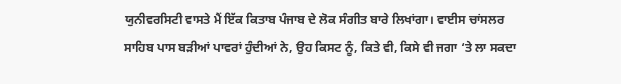ਯੁਨੀਵਰਸਿਟੀ ਵਾਸਤੇ ਮੈਂ ਇੱਕ ਕਿਤਾਬ ਪੰਜਾਬ ਦੇ ਲੋਕ ਸੰਗੀਤ ਬਾਰੇ ਲਿਖਾਂਗਾ। ਵਾਈਸ ਚਾਂਸਲਰ ਸਾਹਿਬ ਪਾਸ ਬੜੀਆਂ ਪਾਵਰਾਂ ਹੁੰਦੀਆਂ ਨੇ, ਉਹ ਕਿਸਟ ਨੂੰ, ਕਿਤੇ ਵੀ, ਕਿਸੇ ਵੀ ਜਗਾ ‘ਤੇ ਲਾ ਸਕਦਾ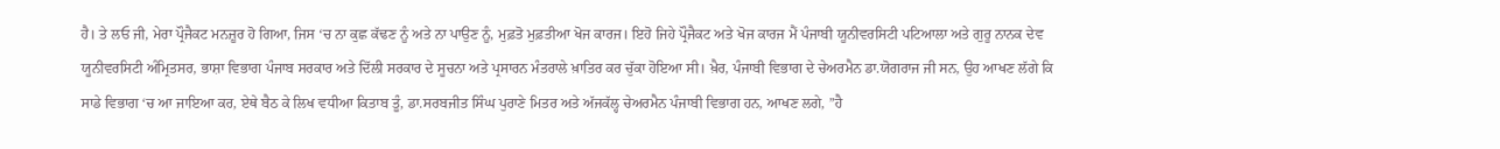ਹੈ। ਤੇ ਲਓ ਜੀ, ਮੇਰਾ ਪ੍ਰੌਜੈਕਟ ਮਨਜ਼ੂਰ ਹੋ ਗਿਆ, ਜਿਸ ‘ਚ ਨਾ ਕੁਛ ਕੱਢਣ ਨੂੰ ਅਤੇ ਨਾ ਪਾਉਣ ਨੂੰ, ਮੁਫ਼ਤੋ ਮੁਫ਼ਤੀਆ ਖੋਜ ਕਾਰਜ। ਇਹੋ ਜਿਹੇ ਪ੍ਰੌਜੈਕਟ ਅਤੇ ਖੋਜ ਕਾਰਜ ਮੈਂ ਪੰਜਾਬੀ ਯੂਨੀਵਰਸਿਟੀ ਪਟਿਆਲਾ ਅਤੇ ਗੁਰੂ ਨਾਨਕ ਦੇਵ ਯੂਨੀਵਰਸਿਟੀ ਅੰਮ੍ਰਿਤਸਰ, ਭਾਸ਼ਾ ਵਿਭਾਗ ਪੰਜਾਬ ਸਰਕਾਰ ਅਤੇ ਦਿੱਲੀ ਸਰਕਾਰ ਦੇ ਸੂਚਨਾ ਅਤੇ ਪ੍ਰਸਾਰਨ ਮੰਤਰਾਲੇ ਖ਼ਾਤਿਰ ਕਰ ਚੁੱਕਾ ਹੋਇਆ ਸੀ। ਖ਼ੈਰ, ਪੰਜਾਬੀ ਵਿਭਾਗ ਦੇ ਚੇਅਰਮੈਨ ਡਾ.ਯੋਗਰਾਜ ਜੀ ਸਨ, ਉਹ ਆਖਣ ਲੱਗੇ ਕਿ ਸਾਡੇ ਵਿਭਾਗ ‘ਚ ਆ ਜਾਇਆ ਕਰ, ਏਥੇ ਬੈਠ ਕੇ ਲਿਖ ਵਧੀਆ ਕਿਤਾਬ ਤੂੰ, ਡਾ.ਸਰਬਜੀਤ ਸਿੰਘ ਪੁਰਾਣੇ ਮਿਤਰ ਅਤੇ ਅੱਜਕੱਲ੍ਹ ਚੇਅਰਮੈਨ ਪੰਜਾਬੀ ਵਿਭਾਗ ਹਨ, ਆਖਣ ਲਗੇ, ”ਹੈ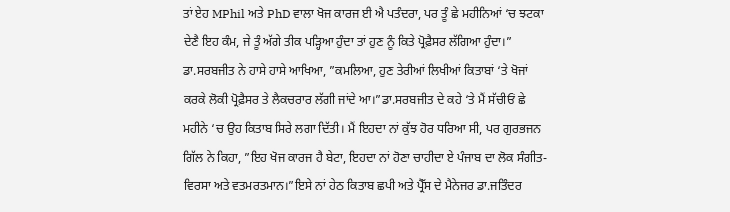ਤਾਂ ਏਹ MPhil ਅਤੇ PhD ਵਾਲਾ ਖੋਜ ਕਾਰਜ ਈ ਐ ਪਤੰਦਰਾ, ਪਰ ਤੂੰ ਛੇ ਮਹੀਨਿਆਂ ‘ਚ ਝਟਕਾ ਦੇਣੈ ਇਹ ਕੰਮ, ਜੇ ਤੂੰ ਅੱਗੇ ਤੀਕ ਪੜ੍ਹਿਆ ਹੁੰਦਾ ਤਾਂ ਹੁਣ ਨੂੰ ਕਿਤੇ ਪ੍ਰੋਫ਼ੈਸਰ ਲੱਗਿਆ ਹੁੰਦਾ।”
ਡਾ.ਸਰਬਜੀਤ ਨੇ ਹਾਸੇ ਹਾਸੇ ਆਖਿਆ, ”ਕਮਲਿਆ, ਹੁਣ ਤੇਰੀਆਂ ਲਿਖੀਆਂ ਕਿਤਾਬਾਂ ‘ਤੇ ਖੋਜਾਂ ਕਰਕੇ ਲੋਕੀ ਪ੍ਰੋਫ਼ੈਸਰ ਤੇ ਲੈਕਚਰਾਰ ਲੱਗੀ ਜਾਂਦੇ ਆ।”ਡਾ.ਸਰਬਜੀਤ ਦੇ ਕਹੇ ‘ਤੇ ਮੈਂ ਸੱਚੀਓਂ ਛੇ ਮਹੀਨੇ ‘ਚ ਉਹ ਕਿਤਾਬ ਸਿਰੇ ਲਗਾ ਦਿੱਤੀ। ਮੈਂ ਇਹਦਾ ਨਾਂ ਕੁੱਝ ਹੋਰ ਧਰਿਆ ਸੀ, ਪਰ ਗੁਰਭਜਨ ਗਿੱਲ ਨੇ ਕਿਹਾ, ”ਇਹ ਖੋਜ ਕਾਰਜ ਹੈ ਬੇਟਾ, ਇਹਦਾ ਨਾਂ ਹੋਣਾ ਚਾਹੀਦਾ ਏ ਪੰਜਾਬ ਦਾ ਲੋਕ ਸੰਗੀਤ-ਵਿਰਸਾ ਅਤੇ ਵਤਮਰਤਮਾਨ।”ਇਸੇ ਨਾਂ ਹੇਠ ਕਿਤਾਬ ਛਪੀ ਅਤੇ ਪ੍ਰੈੱਸ ਦੇ ਮੈਨੇਜਰ ਡਾ.ਜਤਿੰਦਰ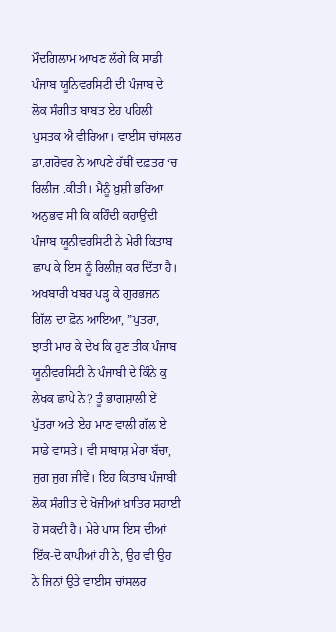ਮੌਦਗਿਲਾਮ ਆਖਣ ਲੱਗੇ ਕਿ ਸਾਡੀ ਪੰਜਾਬ ਯੂਨਿਵਰਸਿਟੀ ਦੀ ਪੰਜਾਬ ਦੇ ਲੋਕ ਸੰਗੀਤ ਬਾਬਤ ਏਹ ਪਹਿਲੀ ਪੁਸਤਕ ਐ ਵੀਰਿਆ। ਵਾਈਸ ਚਾਂਸਲਰ ਡਾ.ਗਰੋਵਰ ਨੇ ਆਪਣੇ ਹੱਥੀਂ ਦਫ਼ਤਰ ‘ਚ ਰਿਲੀਜ .ਕੀਤੀ। ਮੈਨੂੰ ਖ਼ੁਸ਼ੀ ਭਰਿਆ ਅਨੁਭਵ ਸੀ ਕਿ ਕਹਿੰਦੀ ਕਹਾਉਂਦੀ ਪੰਜਾਬ ਯੂਨੀਵਰਸਿਟੀ ਨੇ ਮੇਰੀ ਕਿਤਾਬ ਛਾਪ ਕੇ ਇਸ ਨੂੰ ਰਿਲੀਜ਼ ਕਰ ਦਿੱਤਾ ਹੈ।
ਅਖਬਾਰੀ ਖਬਰ ਪੜ੍ਹ ਕੇ ਗੁਰਭਜਨ ਗਿੱਲ ਦਾ ਫ਼ੋਨ ਆਇਆ, ”ਪੁਤਰਾ, ਝਾਤੀ ਮਾਰ ਕੇ ਦੇਖ ਕਿ ਹੁਣ ਤੀਕ ਪੰਜਾਬ ਯੂਨੀਵਰਸਿਟੀ ਨੇ ਪੰਜਾਬੀ ਦੇ ਕਿੰਨੇ ਕੁ ਲੇਖਕ ਛਾਪੇ ਨੇ? ਤੂੰ ਭਾਗਸ਼ਾਲੀ ਏਂ ਪੁੱਤਰਾ ਅਤੇ ਏਹ ਮਾਣ ਵਾਲੀ ਗੱਲ ਏ ਸਾਡੇ ਵਾਸਤੇ। ਵੀ ਸਾਬਾਸ਼ ਮੇਰਾ ਬੱਚਾ, ਜੁਗ ਜੁਗ ਜੀਵੇਂ। ਇਹ ਕਿਤਾਬ ਪੰਜਾਬੀ ਲੋਕ ਸੰਗੀਤ ਦੇ ਖੋਜੀਆਂ ਖ਼ਾਤਿਰ ਸਹਾਈ ਹੋ ਸਕਦੀ ਹੈ। ਮੇਰੇ ਪਾਸ ਇਸ ਦੀਆਂ ਇੱਕ-ਦੋ ਕਾਪੀਆਂ ਹੀ ਨੇ, ਉਹ ਵੀ ਉਹ ਨੇ ਜਿਨਾਂ ਉਤੇ ਵਾਈਸ ਚਾਂਸਲਰ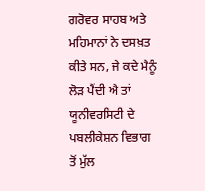ਗਰੋਵਰ ਸਾਹਬ ਅਤੇ ਮਹਿਮਾਨਾਂ ਨੇ ਦਸਖ਼ਤ ਕੀਤੇ ਸਨ, ਜੇ ਕਦੇ ਮੈਨੂੰ ਲੋੜ ਪੈਂਦੀ ਐ ਤਾਂ ਯੂਨੀਵਰਸਿਟੀ ਦੇ ਪਬਲੀਕੇਸ਼ਨ ਵਿਭਾਗ ਤੋਂ ਮੁੱਲ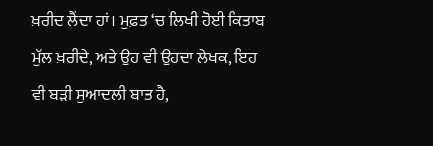ਖ਼ਰੀਦ ਲੈਂਦਾ ਹਾਂ। ਮੁਫ਼ਤ ‘ਚ ਲਿਖੀ ਹੋਈ ਕਿਤਾਬ ਮੁੱਲ ਖ਼ਰੀਦੇ, ਅਤੇ ਉਹ ਵੀ ਉਹਦਾ ਲੇਖਕ, ਇਹ ਵੀ ਬੜੀ ਸੁਆਦਲੀ ਬਾਤ ਹੈ,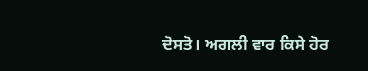ਦੋਸਤੋ। ਅਗਲੀ ਵਾਰ ਕਿਸੇ ਹੋਰ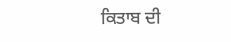ਕਿਤਾਬ ਦੀ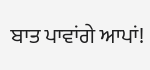ਬਾਤ ਪਾਵਾਂਗੇ ਆਪਾਂ!